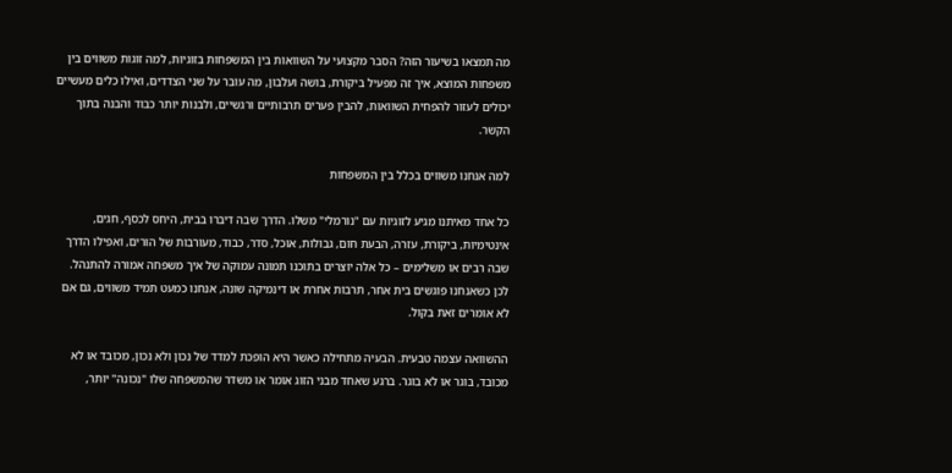מה תמצאו בשיעור הזה? הסבר מקצועי על השוואות בין המשפחות בזוגיות, למה זוגות משווים בין משפחות המוצא, איך זה מפעיל ביקורת, בושה ועלבון, מה עובר על שני הצדדים, ואילו כלים מעשיים יכולים לעזור להפחית השוואות, להבין פערים תרבותיים ורגשיים, ולבנות יותר כבוד והבנה בתוך הקשר.

למה אנחנו משווים בכלל בין המשפחות

כל אחד מאיתנו מגיע לזוגיות עם "נורמלי" משלו. הדרך שבה דיברו בבית, היחס לכסף, חגים, אינטימיות, ביקורת, עזרה, הבעת חום, גבולות, אוכל, סדר, כבוד, מעורבות של הורים, ואפילו הדרך שבה רבים או משלימים – כל אלה יוצרים בתוכנו תמונה עמוקה של איך משפחה אמורה להתנהל. לכן כשאנחנו פוגשים בית אחר, תרבות אחרת או דינמיקה שונה, אנחנו כמעט תמיד משווים, גם אם לא אומרים זאת בקול.

ההשוואה עצמה טבעית. הבעיה מתחילה כאשר היא הופכת למדד של נכון ולא נכון, מכובד או לא מכובד, בוגר או לא בוגר. ברגע שאחד מבני הזוג אומר או משדר שהמשפחה שלו "נכונה" יותר,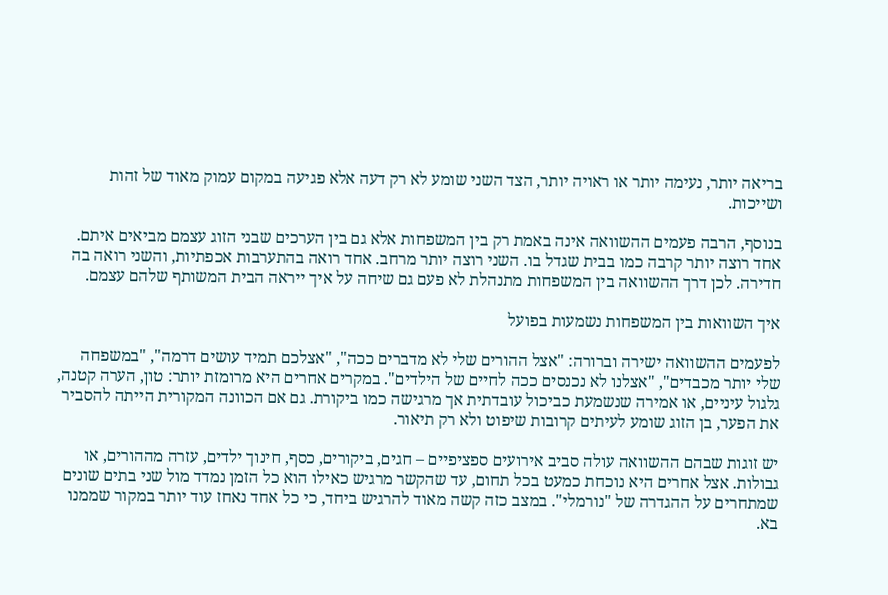בריאה יותר, נעימה יותר או ראויה יותר, הצד השני שומע לא רק דעה אלא פגיעה במקום עמוק מאוד של זהות ושייכות.

בנוסף, הרבה פעמים ההשוואה אינה באמת רק בין המשפחות אלא גם בין הערכים שבני הזוג עצמם מביאים איתם. אחד רוצה יותר קרבה כמו בבית שגדל בו. השני רוצה יותר מרחב. אחד רואה בהתערבות אכפתיות, והשני רואה בה חדירה. לכן דרך ההשוואה בין המשפחות מתנהלת לא פעם גם שיחה על איך ייראה הבית המשותף שלהם עצמם.

איך השוואות בין המשפחות נשמעות בפועל

לפעמים ההשוואה ישירה וברורה: "אצל ההורים שלי לא מדברים ככה", "אצלכם תמיד עושים דרמה", "במשפחה שלי יותר מכבדים", "אצלנו לא נכנסים ככה לחיים של הילדים". במקרים אחרים היא מרומזת יותר: טון, הערה קטנה, גלגול עיניים, או אמירה שנשמעת כביכול עובדתית אך מרגישה כמו ביקורת. גם אם הכוונה המקורית הייתה להסביר את הפער, בן הזוג שומע לעיתים קרובות שיפוט ולא רק תיאור.

יש זוגות שבהם ההשוואה עולה סביב אירועים ספציפיים – חגים, ביקורים, כסף, חינוך ילדים, עזרה מההורים, או גבולות. אצל אחרים היא נוכחת כמעט בכל תחום, עד שהקשר מרגיש כאילו הוא כל הזמן נמדד מול שני בתים שונים שמתחרים על ההגדרה של "נורמלי". במצב כזה קשה מאוד להרגיש ביחד, כי כל אחד נאחז עוד יותר במקור שממנו בא.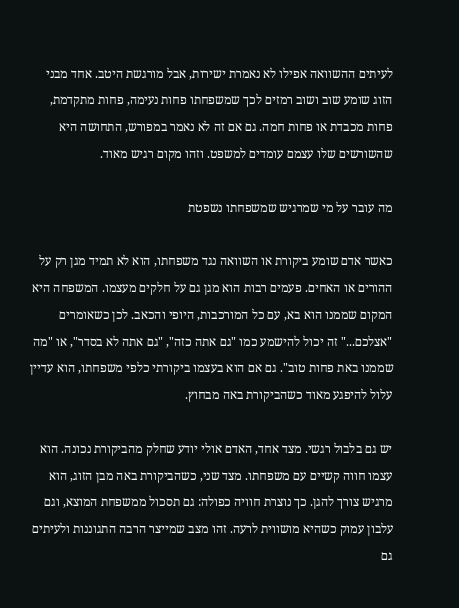לעיתים ההשוואה אפילו לא נאמרת ישירות, אבל מורגשת היטב. אחד מבני הזוג שומע שוב ושוב רמזים לכך שמשפחתו פחות נעימה, פחות מתקדמת, פחות מכבדת או פחות חמה. גם אם זה לא נאמר במפורש, התחושה היא שהשורשים שלו עצמם עומדים למשפט. וזהו מקום רגיש מאוד.

מה עובר על מי שמרגיש שמשפחתו נשפטת

כאשר אדם שומע ביקורת או השוואה נגד משפחתו, הוא לא תמיד מגן רק על ההורים או האחים. פעמים רבות הוא מגן גם על חלקים מעצמו. המשפחה היא המקום שממנו הוא בא, עם כל המורכבות, היופי והכאב. לכן כשאומרים "אצלכם..." זה יכול להישמע כמו "גם אתה כזה", "גם אתה לא בסדר", או "מה שממנו באת פחות טוב". גם אם הוא בעצמו ביקורתי כלפי משפחתו, הוא עדיין עלול להיפגע מאוד כשהביקורת באה מבחוץ.

יש גם בלבול רגשי. מצד אחד, האדם אולי יודע שחלק מהביקורת נכונה. הוא עצמו חווה קשיים עם משפחתו. מצד שני, כשהביקורת באה מבן הזוג, הוא מרגיש צורך להגן. כך נוצרת חוויה כפולה: גם תסכול ממשפחת המוצא, וגם עלבון עמוק כשהיא מושווית לרעה. זהו מצב שמייצר הרבה התגוננות ולעיתים גם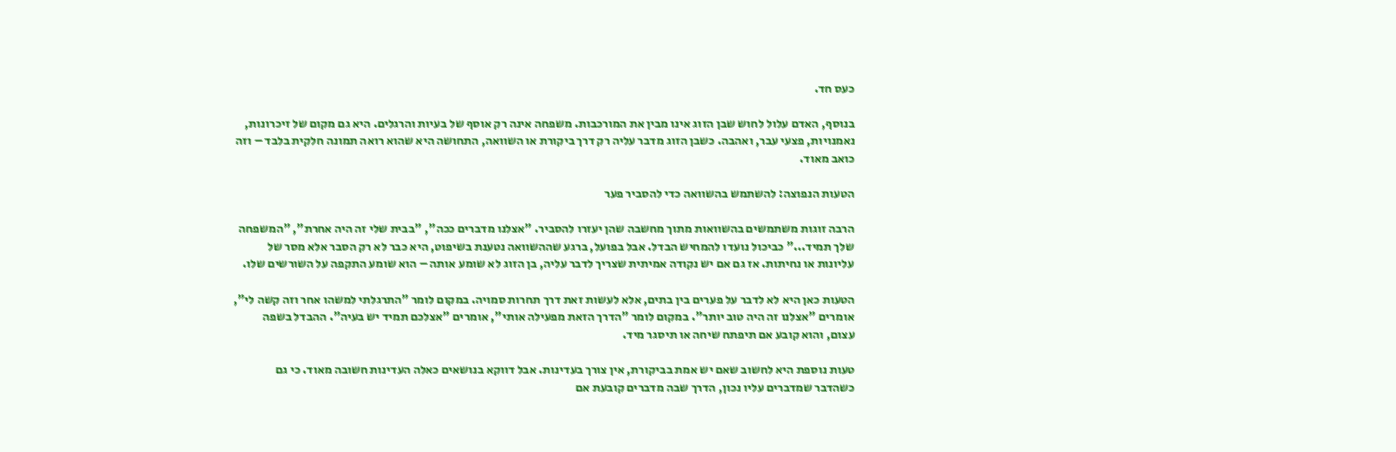כעס חד.

בנוסף, האדם עלול לחוש שבן הזוג אינו מבין את המורכבות. משפחה אינה רק אוסף של בעיות והרגלים. היא גם מקום של זיכרונות, נאמנויות, פצעי עבר, ואהבה. כשבן הזוג מדבר עליה רק דרך ביקורת או השוואה, התחושה היא שהוא רואה תמונה חלקית בלבד – וזה כואב מאוד.

הטעות הנפוצה: להשתמש בהשוואה כדי להסביר פער

הרבה זוגות משתמשים בהשוואות מתוך מחשבה שהן יעזרו להסביר. "אצלנו מדברים ככה", "בבית שלי זה היה אחרת", "המשפחה שלך תמיד..." כביכול נועדו להמחיש הבדל. אבל בפועל, ברגע שההשוואה נטענת בשיפוט, היא כבר לא רק הסבר אלא מסר של עליונות או נחיתות. אז גם אם יש נקודה אמיתית שצריך לדבר עליה, בן הזוג לא שומע אותה – הוא שומע התקפה על השורשים שלו.

הטעות כאן היא לא לדבר על פערים בין בתים, אלא לעשות זאת דרך תחרות סמויה. במקום לומר "התרגלתי למשהו אחר וזה קשה לי", אומרים "אצלנו זה היה טוב יותר". במקום לומר "הדרך הזאת מפעילה אותי", אומרים "אצלכם תמיד יש בעיה". ההבדל בשפה עצום, והוא קובע אם תיפתח שיחה או תיסגר מיד.

טעות נוספת היא לחשוב שאם יש אמת בביקורת, אין צורך בעדינות. אבל דווקא בנושאים כאלה העדינות חשובה מאוד. כי גם כשהדבר שמדברים עליו נכון, הדרך שבה מדברים קובעת אם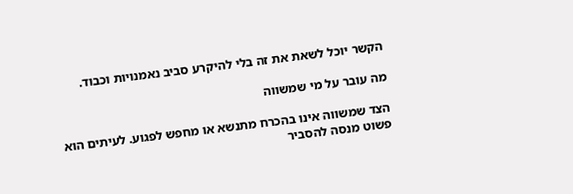הקשר יוכל לשאת את זה בלי להיקרע סביב נאמנויות וכבוד.

מה עובר על מי שמשווה

הצד שמשווה אינו בהכרח מתנשא או מחפש לפגוע. לעיתים הוא פשוט מנסה להסביר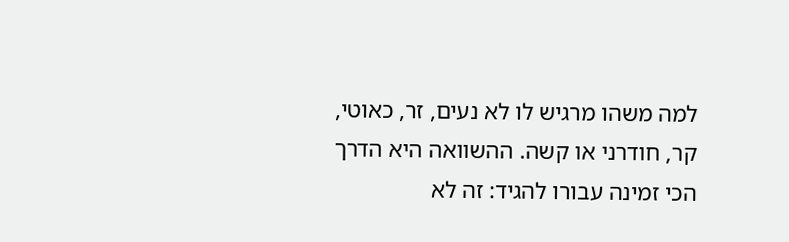למה משהו מרגיש לו לא נעים, זר, כאוטי, קר, חודרני או קשה. ההשוואה היא הדרך הכי זמינה עבורו להגיד: זה לא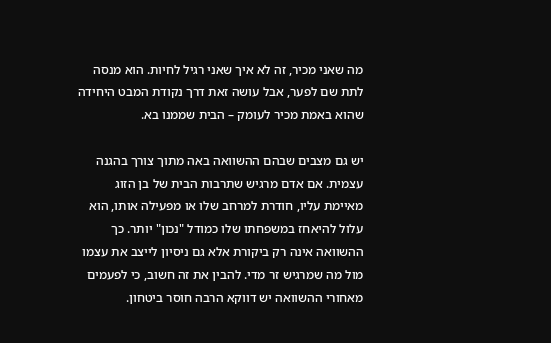מה שאני מכיר, זה לא איך שאני רגיל לחיות. הוא מנסה לתת שם לפער, אבל עושה זאת דרך נקודת המבט היחידה שהוא באמת מכיר לעומק – הבית שממנו בא.

יש גם מצבים שבהם ההשוואה באה מתוך צורך בהגנה עצמית. אם אדם מרגיש שתרבות הבית של בן הזוג מאיימת עליו, חודרת למרחב שלו או מפעילה אותו, הוא עלול להיאחז במשפחתו שלו כמודל "נכון" יותר. כך ההשוואה אינה רק ביקורת אלא גם ניסיון לייצב את עצמו מול מה שמרגיש זר מדי. להבין את זה חשוב, כי לפעמים מאחורי ההשוואה יש דווקא הרבה חוסר ביטחון.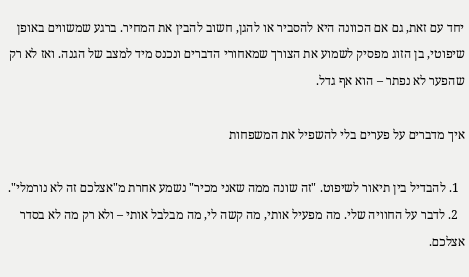יחד עם זאת, גם אם הכוונה היא להסביר או להגן, חשוב להבין את המחיר. ברגע שמשווים באופן שיפוטי, בן הזוג מפסיק לשמוע את הצורך שמאחורי הדברים ונכנס מיד למצב של הגנה. ואז לא רק שהפער לא נפתר – הוא אף גדל.

איך מדברים על פערים בלי להשפיל את המשפחות

  1. להבדיל בין תיאור לשיפוט. "זה שונה ממה שאני מכיר" נשמע אחרת מ"אצלכם זה לא נורמלי".
  2. לדבר על החוויה שלי. מה מפעיל אותי, מה קשה לי, מה מבלבל אותי – ולא רק מה לא בסדר אצלכם.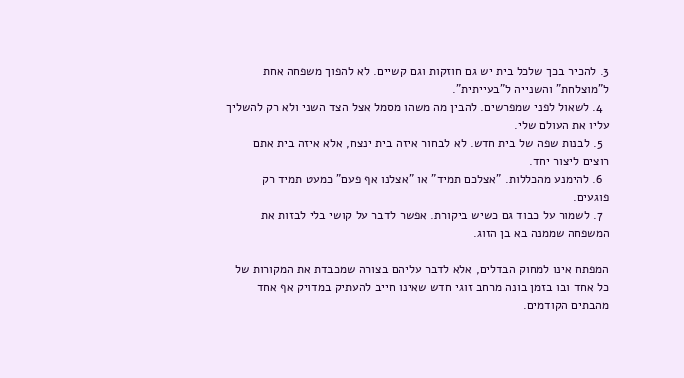3. להכיר בכך שלכל בית יש גם חוזקות וגם קשיים. לא להפוך משפחה אחת ל"מוצלחת" והשנייה ל"בעייתית".
  4. לשאול לפני שמפרשים. להבין מה משהו מסמל אצל הצד השני ולא רק להשליך עליו את העולם שלי.
  5. לבנות שפה של בית חדש. לא לבחור איזה בית ינצח, אלא איזה בית אתם רוצים ליצור יחד.
  6. להימנע מהכללות. "אצלכם תמיד" או "אצלנו אף פעם" כמעט תמיד רק פוגעים.
  7. לשמור על כבוד גם כשיש ביקורת. אפשר לדבר על קושי בלי לבזות את המשפחה שממנה בא בן הזוג.

המפתח אינו למחוק הבדלים, אלא לדבר עליהם בצורה שמכבדת את המקורות של כל אחד ובו בזמן בונה מרחב זוגי חדש שאינו חייב להעתיק במדויק אף אחד מהבתים הקודמים.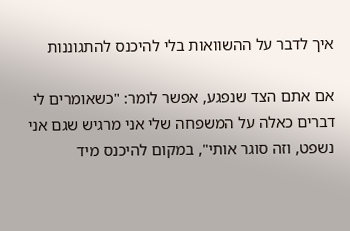איך לדבר על ההשוואות בלי להיכנס להתגוננות

אם אתם הצד שנפגע, אפשר לומר: "כשאומרים לי דברים כאלה על המשפחה שלי אני מרגיש שגם אני נשפט, וזה סוגר אותי", במקום להיכנס מיד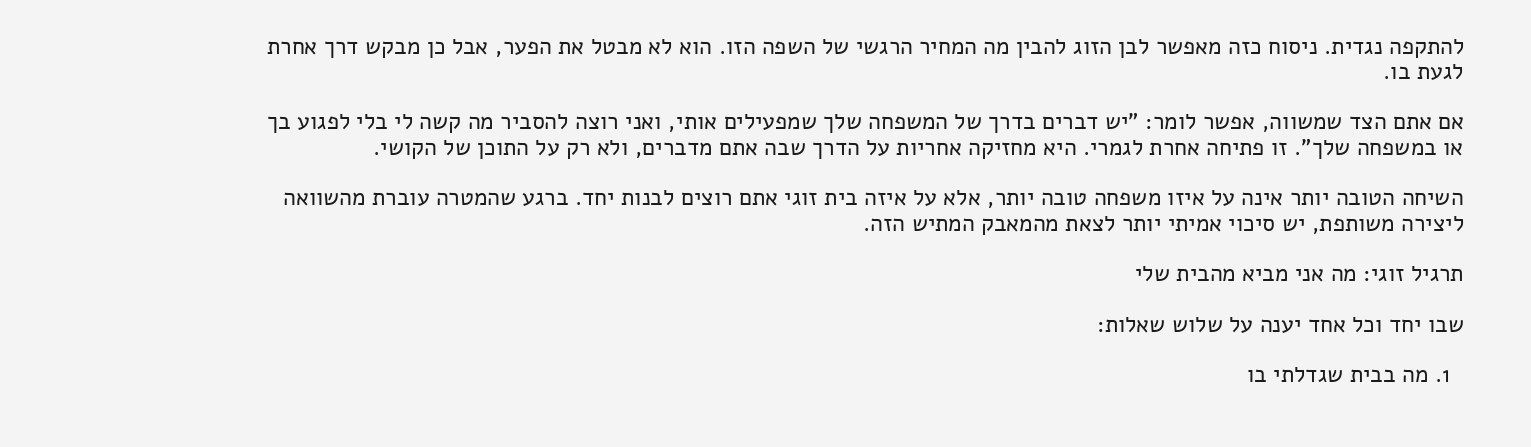להתקפה נגדית. ניסוח כזה מאפשר לבן הזוג להבין מה המחיר הרגשי של השפה הזו. הוא לא מבטל את הפער, אבל כן מבקש דרך אחרת לגעת בו.

אם אתם הצד שמשווה, אפשר לומר: "יש דברים בדרך של המשפחה שלך שמפעילים אותי, ואני רוצה להסביר מה קשה לי בלי לפגוע בך או במשפחה שלך". זו פתיחה אחרת לגמרי. היא מחזיקה אחריות על הדרך שבה אתם מדברים, ולא רק על התוכן של הקושי.

השיחה הטובה יותר אינה על איזו משפחה טובה יותר, אלא על איזה בית זוגי אתם רוצים לבנות יחד. ברגע שהמטרה עוברת מהשוואה ליצירה משותפת, יש סיכוי אמיתי יותר לצאת מהמאבק המתיש הזה.

תרגיל זוגי: מה אני מביא מהבית שלי

שבו יחד וכל אחד יענה על שלוש שאלות:

  1. מה בבית שגדלתי בו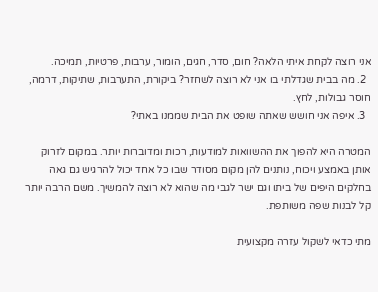אני רוצה לקחת איתי הלאה? חום, סדר, חגים, הומור, ערבות, פרטיות, תמיכה.
  2. מה בבית שגדלתי בו אני לא רוצה לשחזר? ביקורת, התערבות, שתיקות, דרמה, חוסר גבולות, לחץ.
  3. איפה אני חושש שאתה שופט את הבית שממנו באתי?

המטרה היא להפוך את ההשוואות למודעות, רכות ומדוברות יותר. במקום לזרוק אותן באמצע ויכוח, נותנים להן מקום מסודר שבו כל אחד יכול להרגיש גם גאה בחלקים היפים של ביתו וגם ישר לגבי מה שהוא לא רוצה להמשיך. משם הרבה יותר קל לבנות שפה משותפת.

מתי כדאי לשקול עזרה מקצועית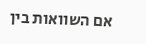אם השוואות בין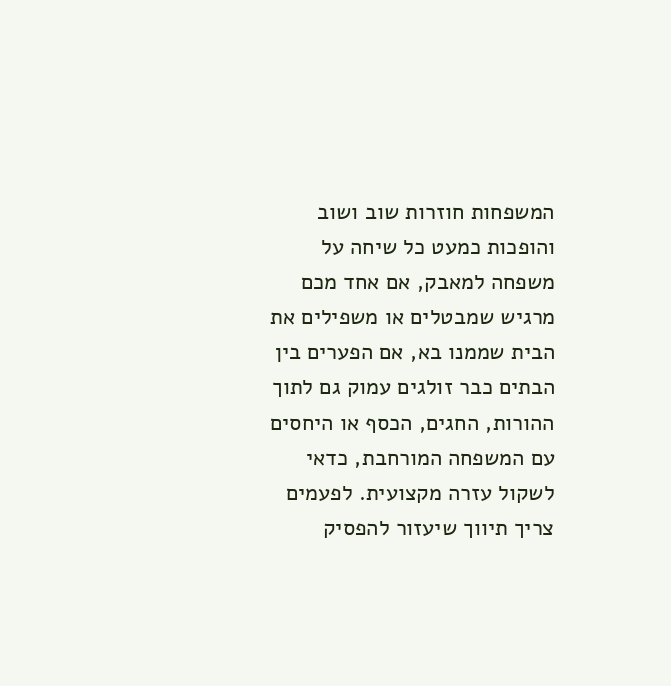המשפחות חוזרות שוב ושוב והופכות כמעט כל שיחה על משפחה למאבק, אם אחד מכם מרגיש שמבטלים או משפילים את הבית שממנו בא, אם הפערים בין הבתים כבר זולגים עמוק גם לתוך ההורות, החגים, הכסף או היחסים עם המשפחה המורחבת, כדאי לשקול עזרה מקצועית. לפעמים צריך תיווך שיעזור להפסיק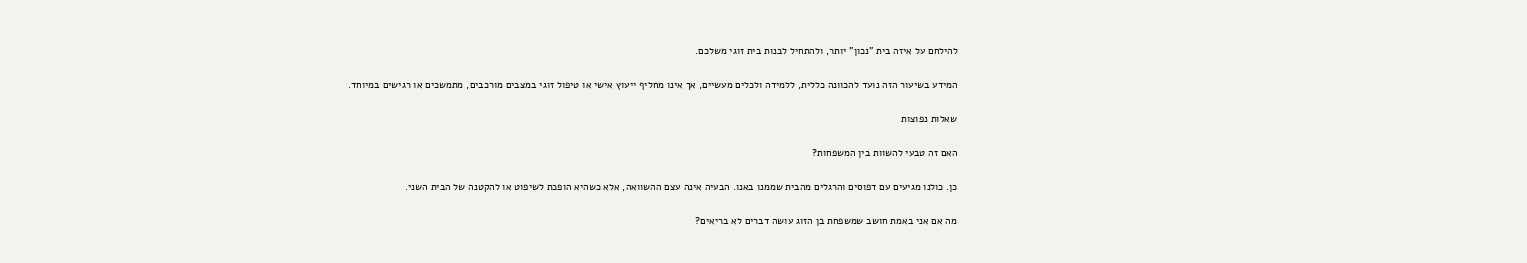להילחם על איזה בית "נכון" יותר, ולהתחיל לבנות בית זוגי משלכם.

המידע בשיעור הזה נועד להכוונה כללית, ללמידה ולכלים מעשיים, אך אינו מחליף ייעוץ אישי או טיפול זוגי במצבים מורכבים, מתמשכים או רגישים במיוחד.

שאלות נפוצות

האם זה טבעי להשוות בין המשפחות?

כן. כולנו מגיעים עם דפוסים והרגלים מהבית שממנו באנו. הבעיה אינה עצם ההשוואה, אלא כשהיא הופכת לשיפוט או להקטנה של הבית השני.

מה אם אני באמת חושב שמשפחת בן הזוג עושה דברים לא בריאים?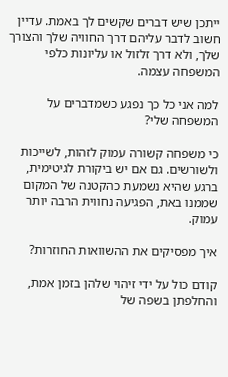ייתכן שיש דברים שקשים לך באמת. עדיין חשוב לדבר עליהם דרך החוויה שלך והצורך שלך, ולא דרך זלזול או עליונות כלפי המשפחה עצמה.

למה אני כל כך נפגע כשמדברים על המשפחה שלי?

כי משפחה קשורה עמוק לזהות, לשייכות ולשורשים. גם אם יש ביקורת לגיטימית, ברגע שהיא נשמעת כהקטנה של המקום שממנו באת, הפגיעה נחווית הרבה יותר עמוק.

איך מפסיקים את ההשוואות החוזרות?

קודם כול על ידי זיהוי שלהן בזמן אמת, והחלפתן בשפה של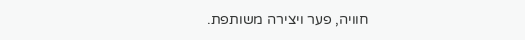חוויה, פער ויצירה משותפת.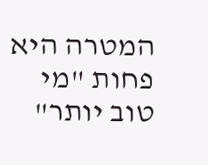המטרה היא פחות "מי טוב יותר"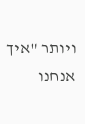ויותר "איך אנחנו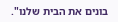בונים את הבית שלנו".